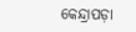କେନ୍ଦ୍ରାପଡ଼ା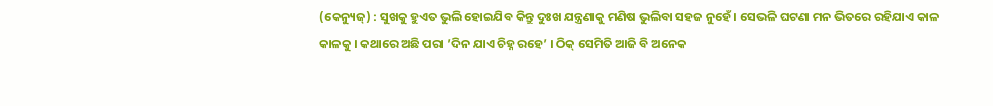(କେନ୍ୟୁଜ୍) : ସୁଖକୁ ହୁଏତ ଭୁଲି ହୋଇଯିବ କିନ୍ତୁ ଦୁଃଖ ଯନ୍ତ୍ରଣାକୁ ମଣିଷ ଭୁଲିବା ସହଜ ନୁହେଁ । ସେଭଳି ଘଟଣା ମନ ଭିତରେ ରହିଯାଏ କାଳ କାଳକୁ । କଥାରେ ଅଛି ପରା ’ଦିନ ଯାଏ ଚିହ୍ନ ରହେ’ । ଠିକ୍ ସେମିତି ଆଜି ବି ଅନେକ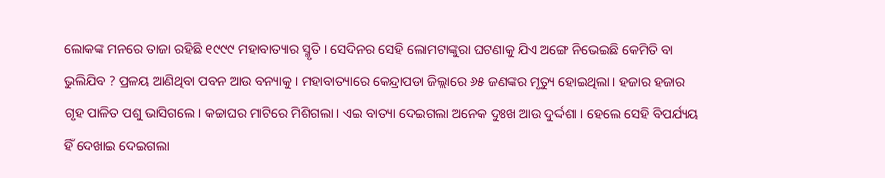ଲୋକଙ୍କ ମନରେ ତାଜା ରହିଛି ୧୯୯୯ ମହାବାତ୍ୟାର ସ୍ମୃତି । ସେଦିନର ସେହି ଲୋମଟାଙ୍କୁରା ଘଟଣାକୁ ଯିଏ ଅଙ୍ଗେ ନିଭେଇଛି କେମିତି ବା ଭୁଲିଯିବ ? ପ୍ରଳୟ ଆଣିଥିବା ପବନ ଆଉ ବନ୍ୟାକୁ । ମହାବାତ୍ୟାରେ କେନ୍ଦ୍ରାପଡା ଜିଲ୍ଲାରେ ୬୫ ଜଣଙ୍କର ମୃତ୍ୟୁ ହୋଇଥିଲା। ହଜାର ହଜାର ଗୃହ ପାଳିତ ପଶୁ ଭାସିଗଲେ। କଚ୍ଚାଘର ମାଟିରେ ମିଶିଗଲା। ଏଇ ବାତ୍ୟା ଦେଇଗଲା ଅନେକ ଦୁଃଖ ଆଉ ଦୁର୍ଦ୍ଦଶା । ହେଲେ ସେହି ବିପର୍ଯ୍ୟୟ ହିଁ ଦେଖାଇ ଦେଇଗଲା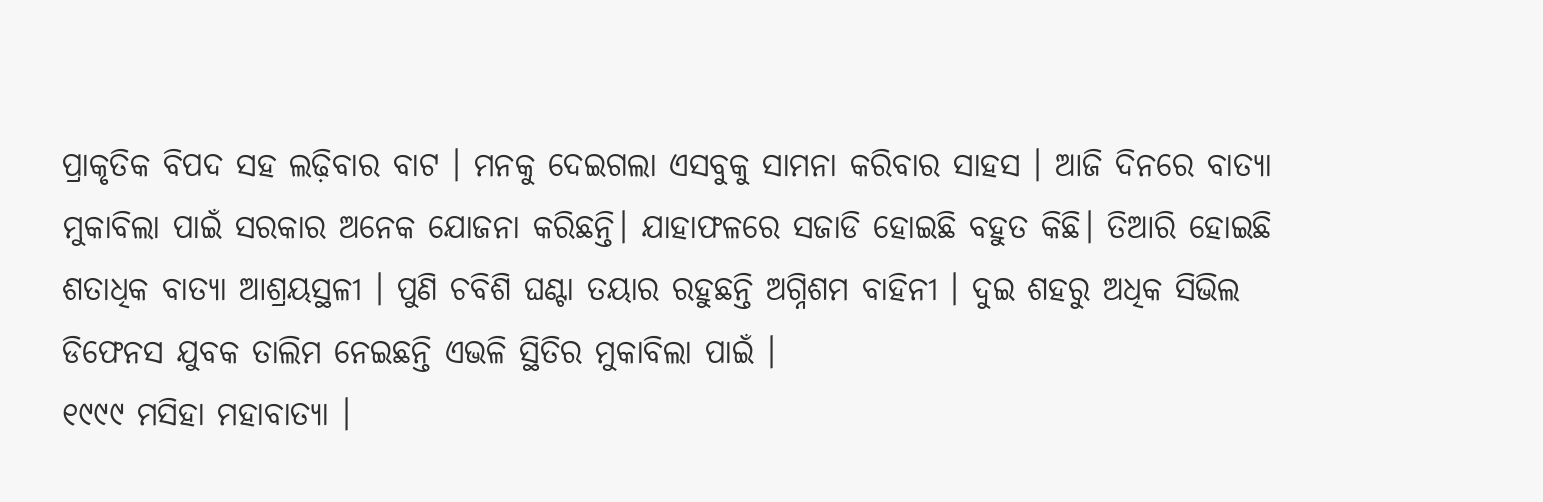ପ୍ରାକୃତିକ ବିପଦ ସହ ଲଢ଼ିବାର ବାଟ । ମନକୁ ଦେଇଗଲା ଏସବୁକୁ ସାମନା କରିବାର ସାହସ । ଆଜି ଦିନରେ ବାତ୍ୟା ମୁକାବିଲା ପାଇଁ ସରକାର ଅନେକ ଯୋଜନା କରିଛନ୍ତି। ଯାହାଫଳରେ ସଜାଡି ହୋଇଛି ବହୁତ କିଛି। ତିଆରି ହୋଇଛି ଶତାଧିକ ବାତ୍ୟା ଆଶ୍ରୟସ୍ଥଳୀ । ପୁଣି ଚବିଶି ଘଣ୍ଟା ତୟାର ରହୁଛନ୍ତି ଅଗ୍ନିଶମ ବାହିନୀ । ଦୁଇ ଶହରୁ ଅଧିକ ସିଭିଲ ଡିଫେନସ ଯୁବକ ତାଲିମ ନେଇଛନ୍ତି ଏଭଳି ସ୍ଥିତିର ମୁକାବିଲା ପାଇଁ ।
୧୯୯୯ ମସିହା ମହାବାତ୍ୟା ।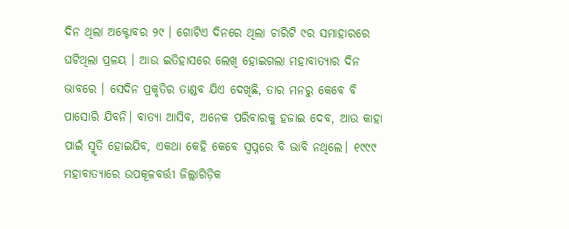ଦିନ ଥିଲା ଅକ୍ଟୋବର ୨୯ । ଗୋଟିଏ ଦିନରେ ଥିଲା ଚାରିଟି ୯ର ସମାହାରରେ ଘଟିଥିଲା ପ୍ରଳୟ । ଆଉ ଇତିହାସରେ ଲେଖି ହୋଇଗଲା ମହାବାତ୍ୟାର ଦିନ ଭାବରେ । ସେଦିନ ପ୍ରକୃତିର ତାଣ୍ଡବ ଯିଏ ଦେଖିଛି, ତାର ମନରୁ କେବେ ବି ପାସୋରି ଯିବନି। ବାତ୍ୟା ଆସିବ, ଅନେକ ପରିବାରକୁ ହଜାଇ ଦେବ, ଆଉ କାହା ପାଇଁ ସ୍ମୃତି ହୋଇଯିବ, ଏକଥା କେହି କେବେ ସ୍ୱପ୍ନରେ ବି ଭାବି ନଥିଲେ। ୧୯୯୯ ମହାବାତ୍ୟାରେ ଉପକୂଳବର୍ତ୍ତୀ ଜିଲ୍ଲାଗିଡ଼ିକ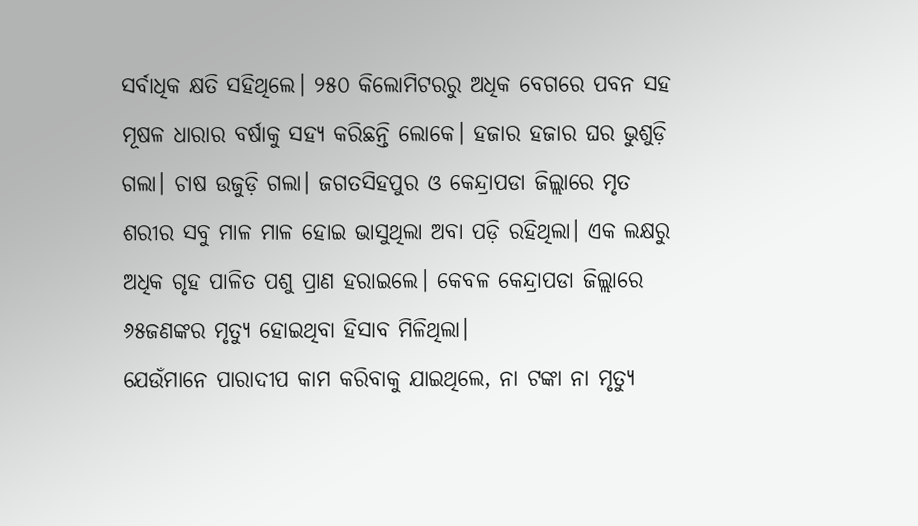ସର୍ବାଧିକ କ୍ଷତି ସହିଥିଲେ। ୨୫୦ କିଲୋମିଟରରୁ ଅଧିକ ବେଗରେ ପବନ ସହ ମୂଷଳ ଧାରାର ବର୍ଷାକୁ ସହ୍ୟ କରିଛନ୍ତି ଲୋକେ। ହଜାର ହଜାର ଘର ଭୁଶୁଡ଼ି ଗଲା। ଚାଷ ଉଜୁଡ଼ି ଗଲା। ଜଗତସିହପୁର ଓ କେନ୍ଦ୍ରାପଡା ଜିଲ୍ଲାରେ ମୃତ ଶରୀର ସବୁ ମାଳ ମାଳ ହୋଇ ଭାସୁଥିଲା ଅବା ପଡ଼ି ରହିଥିଲା। ଏକ ଲକ୍ଷରୁ ଅଧିକ ଗୃହ ପାଳିତ ପଶୁ ପ୍ରାଣ ହରାଇଲେ। କେବଳ କେନ୍ଦ୍ରାପଡା ଜିଲ୍ଲାରେ ୬୫ଜଣଙ୍କର ମୃତ୍ୟୁ ହୋଇଥିବା ହିସାବ ମିଳିଥିଲା।
ଯେଉଁମାନେ ପାରାଦୀପ କାମ କରିବାକୁ ଯାଇଥିଲେ, ନା ଟଙ୍କା ନା ମୃତ୍ୟୁ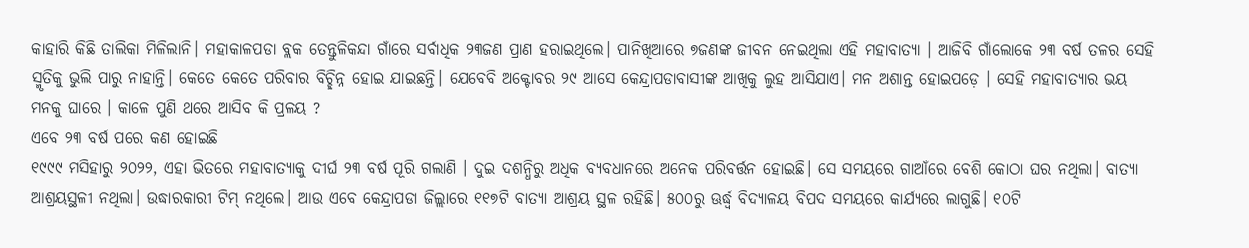କାହାରି କିଛି ତାଲିକା ମିଳିଲାନି। ମହାକାଳପଡା ବ୍ଲକ ତେନ୍ତୁଳିକନ୍ଦା ଗାଁରେ ସର୍ବାଧିକ ୨୩ଜଣ ପ୍ରାଣ ହରାଇଥିଲେ। ପାନିଖିଆରେ ୭ଜଣଙ୍କ ଜୀବନ ନେଇଥିଲା ଏହି ମହାବାତ୍ୟା । ଆଜିବି ଗାଁଲୋକେ ୨୩ ବର୍ଷ ତଳର ସେହି ସ୍ମୃତିକୁ ଭୁଲି ପାରୁ ନାହାନ୍ତି। କେତେ କେତେ ପରିବାର ବିଚ୍ଛିନ୍ନ ହୋଇ ଯାଇଛନ୍ତି। ଯେବେବି ଅକ୍ଟୋବର ୨୯ ଆସେ କେନ୍ଦ୍ରାପଡାବାସୀଙ୍କ ଆଖିକୁ ଲୁହ ଆସିଯାଏ। ମନ ଅଶାନ୍ତ ହୋଇପଡ଼େ । ସେହି ମହାବାତ୍ୟାର ଭୟ ମନକୁ ଘାରେ । କାଳେ ପୁଣି ଥରେ ଆସିବ କି ପ୍ରଳୟ ?
ଏବେ ୨୩ ବର୍ଷ ପରେ କଣ ହୋଇଛି
୧୯୯୯ ମସିହାରୁ ୨୦୨୨, ଏହା ଭିତରେ ମହାବାତ୍ୟାକୁ ଦୀର୍ଘ ୨୩ ବର୍ଷ ପୂରି ଗଲାଣି । ଦୁଇ ଦଶନ୍ଧିରୁ ଅଧିକ ବ୍ୟବଧାନରେ ଅନେକ ପରିବର୍ତ୍ତନ ହୋଇଛି। ସେ ସମୟରେ ଗାଆଁରେ ବେଶି କୋଠା ଘର ନଥିଲା। ବାତ୍ୟା ଆଶ୍ରୟସ୍ଥଳୀ ନଥିଲା। ଉଦ୍ଧାରକାରୀ ଟିମ୍ ନଥିଲେ। ଆଉ ଏବେ କେନ୍ଦ୍ରାପଡା ଜିଲ୍ଲାରେ ୧୧୭ଟି ବାତ୍ୟା ଆଶ୍ରୟ ସ୍ଥଳ ରହିଛି। ୫୦୦ରୁ ଊର୍ଦ୍ଧ୍ୱ ବିଦ୍ୟାଳୟ ବିପଦ ସମୟରେ କାର୍ଯ୍ୟରେ ଲାଗୁଛି। ୧୦ଟି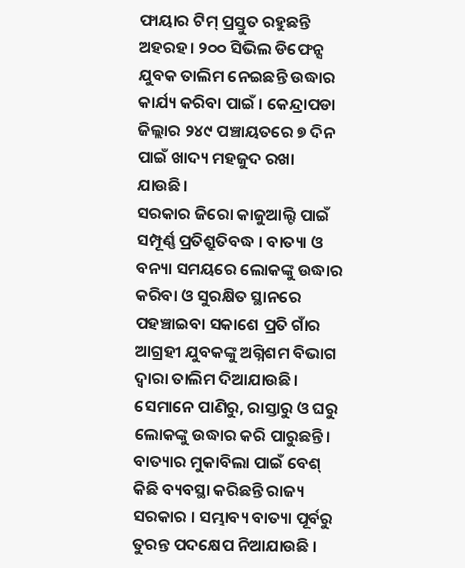ଫାୟାର ଟିମ୍ ପ୍ରସ୍ତୁତ ରହୁଛନ୍ତି ଅହରହ। ୨୦୦ ସିଭିଲ ଡିଫେନ୍ସ ଯୁବକ ତାଲିମ ନେଇଛନ୍ତି ଉଦ୍ଧାର କାର୍ଯ୍ୟ କରିବା ପାଇଁ । କେନ୍ଦ୍ରାପଡା ଜିଲ୍ଲାର ୨୪୯ ପଞ୍ଚାୟତରେ ୭ ଦିନ ପାଇଁ ଖାଦ୍ୟ ମହଜୁଦ ରଖା ଯାଉଛି।
ସରକାର ଜିରୋ କାଜୁଆଲ୍ଟି ପାଇଁ ସମ୍ପୂର୍ଣ୍ଣ ପ୍ରତିଶ୍ରୁତିବଦ୍ଧ । ବାତ୍ୟା ଓ ବନ୍ୟା ସମୟରେ ଲୋକଙ୍କୁ ଉଦ୍ଧାର କରିବା ଓ ସୁରକ୍ଷିତ ସ୍ଥାନରେ ପହଞ୍ଚାଇବା ସକାଶେ ପ୍ରତି ଗାଁର ଆଗ୍ରହୀ ଯୁବକଙ୍କୁ ଅଗ୍ନିଶମ ବିଭାଗ ଦ୍ଵାରା ତାଲିମ ଦିଆଯାଉଛି। ସେମାନେ ପାଣିରୁ, ରାସ୍ତାରୁ ଓ ଘରୁ ଲୋକଙ୍କୁ ଉଦ୍ଧାର କରି ପାରୁଛନ୍ତି।
ବାତ୍ୟାର ମୁକାବିଲା ପାଇଁ ବେଶ୍ କିଛି ବ୍ୟବସ୍ଥା କରିଛନ୍ତି ରାଜ୍ୟ ସରକାର । ସମ୍ଭାବ୍ୟ ବାତ୍ୟା ପୂର୍ବରୁ ତୁରନ୍ତ ପଦକ୍ଷେପ ନିଆଯାଉଛି ।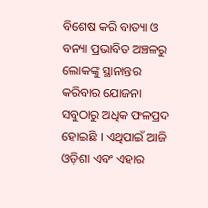ବିଶେଷ କରି ବାତ୍ୟା ଓ ବନ୍ୟା ପ୍ରଭାବିତ ଅଞ୍ଚଳରୁ ଲୋକଙ୍କୁ ସ୍ଥାନାନ୍ତର କରିବାର ଯୋଜନା ସବୁଠାରୁ ଅଧିକ ଫଳପ୍ରଦ ହୋଇଛି । ଏଥିପାଇଁ ଆଜି ଓଡ଼ିଶା ଏବଂ ଏହାର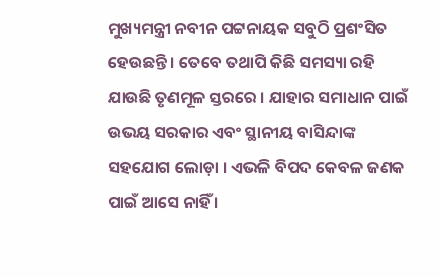ମୁଖ୍ୟମନ୍ତ୍ରୀ ନବୀନ ପଟ୍ଟନାୟକ ସବୁଠି ପ୍ରଶଂସିତ ହେଉଛନ୍ତି । ତେବେ ତଥାପି କିଛି ସମସ୍ୟା ରହି ଯାଉଛି ତୃଣମୂଳ ସ୍ତରରେ । ଯାହାର ସମାଧାନ ପାଇଁ ଉଭୟ ସରକାର ଏବଂ ସ୍ଥାନୀୟ ବାସିନ୍ଦାଙ୍କ ସହଯୋଗ ଲୋଡ଼ା । ଏଭଳି ବିପଦ କେବଳ ଜଣକ ପାଇଁ ଆସେ ନାହିଁ ।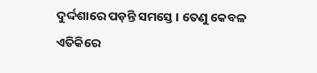ଦୁର୍ଦ୍ଦଶାରେ ପଡ଼ନ୍ତି ସମସ୍ତେ । ତେଣୁ କେବଳ ଏତିକିରେ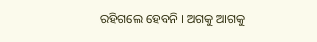ରହିଗଲେ ହେବନି । ଅଗକୁ ଆଗକୁ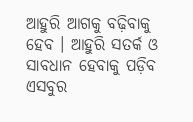ଆହୁରି ଆଗକୁ ବଢ଼ିବାକୁ ହେବ । ଆହୁରି ସତର୍କ ଓ ସାବଧାନ ହେବାକୁ ପଡ଼ିବ ଏସବୁର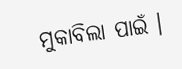ମୁକାବିଲା ପାଇଁ ।